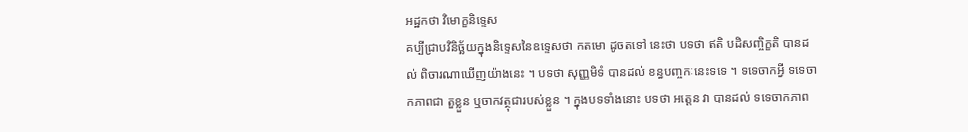អដ្ឋកថា វិមោក្ខនិទ្ទេស
គប្បីជ្រាបវិនិច្ឆ័យក្នុងនិទ្ទេសនៃឧទ្ទេសថា កតមោ ដូចតទៅ នេះថា បទថា ឥតិ បដិសញ្ចិក្ខតិ បានដល់ ពិចារណាឃើញយ៉ាងនេះ ។ បទថា សុញ្ញមិទំ បានដល់ ខន្ធបញ្ចកៈនេះទទេ ។ ទទេចាកអ្វី ទទេចាកភាពជា តួខ្លួន ឬចាកវត្ថុជារបស់ខ្លួន ។ ក្នុងបទទាំងនោះ បទថា អត្តេន វា បានដល់ ទទេចាកភាព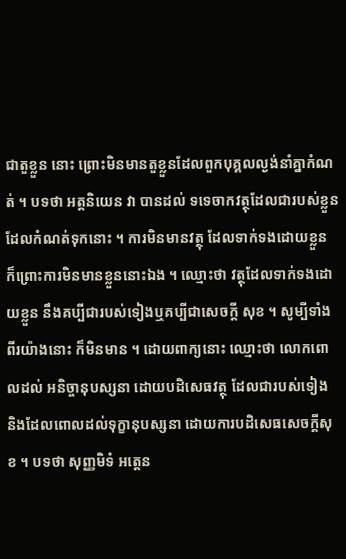ជាតួខ្លួន នោះ ព្រោះមិនមានតួខ្លួនដែលពួកបុគ្គលល្ងង់នាំគ្នាកំណត់ ។ បទថា អត្តនិយេន វា បានដល់ ទទេចាកវត្ថុដែលជារបស់ខ្លួនដែលកំណត់ទុកនោះ ។ ការមិនមានវត្ថុ ដែលទាក់ទងដោយខ្លួន ក៏ព្រោះការមិនមានខ្លួននោះឯង ។ ឈ្មោះថា វត្ថុដែលទាក់ទងដោយខ្លួន នឹងគប្បីជារបស់ទៀងឬគប្បីជាសេចក្តី សុខ ។ សូម្បីទាំងពីរយ៉ាងនោះ ក៏មិនមាន ។ ដោយពាក្យនោះ ឈ្មោះថា លោកពោលដល់ អនិច្ចានុបស្សនា ដោយបដិសេធវត្ថុ ដែលជារបស់ទៀង និងដែលពោលដល់ទុក្ខានុបស្សនា ដោយការបដិសេធសេចក្តីសុខ ។ បទថា សុញ្ញមិទំ អត្តេន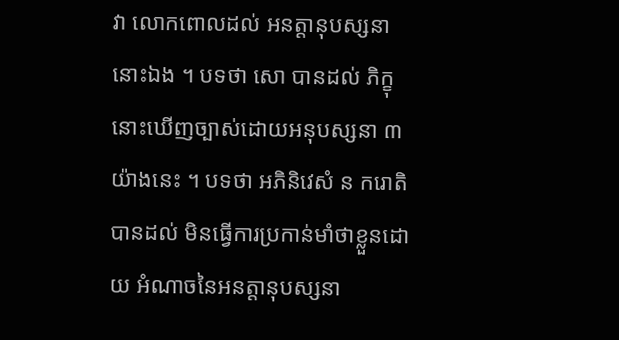វា លោកពោលដល់ អនត្តានុបស្សនានោះឯង ។ បទថា សោ បានដល់ ភិក្ខុនោះឃើញច្បាស់ដោយអនុបស្សនា ៣ យ៉ាងនេះ ។ បទថា អភិនិវេសំ ន ករោតិ បានដល់ មិនធ្វើការប្រកាន់មាំថាខ្លួនដោយ អំណាចនៃអនត្តានុបស្សនា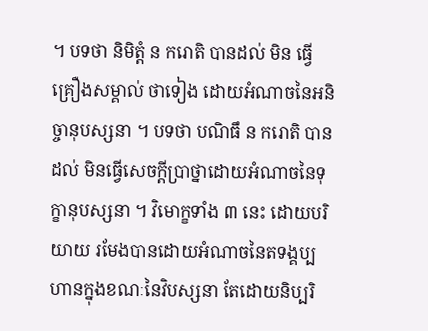។ បទថា និមិត្តំ ន ករោតិ បានដល់ មិន ធ្វើគ្រឿងសម្គាល់ ថាទៀង ដោយអំណាចនៃអនិច្ចានុបស្សនា ។ បទថា បណិធឹ ន ករោតិ បានដល់ មិនធ្វើសេចក្តីប្រាថ្នាដោយអំណាចនៃទុក្ខានុបស្សនា ។ វិមោក្ខទាំង ៣ នេះ ដោយបរិយាយ រមែងបានដោយអំណាចនៃតទង្គប្បហានក្នុងខណៈនៃវិបស្សនា តែដោយនិប្បរិ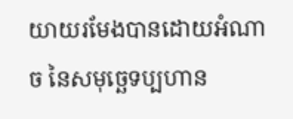យាយរមែងបានដោយអំណាច នៃសមុច្ឆេទប្បហាន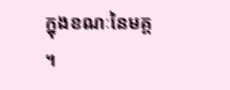ក្នុងខណៈនៃមគ្គ ។